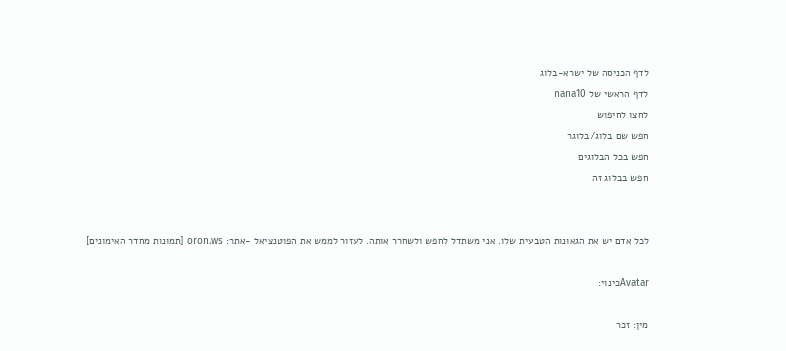לדף הכניסה של ישרא-בלוג
לדף הראשי של nana10
לחצו לחיפוש
חפש שם בלוג/בלוגר
חפש בכל הבלוגים
חפש בבלוג זה


לכל אדם יש את הגאונות הטבעית שלו. אני משתדל לחפש ולשחרר אותה. לעזור לממש את הפוטנציאל -אתר: oron.ws [תמונות מחדר האימונים]

Avatarכינוי:

מין: זכר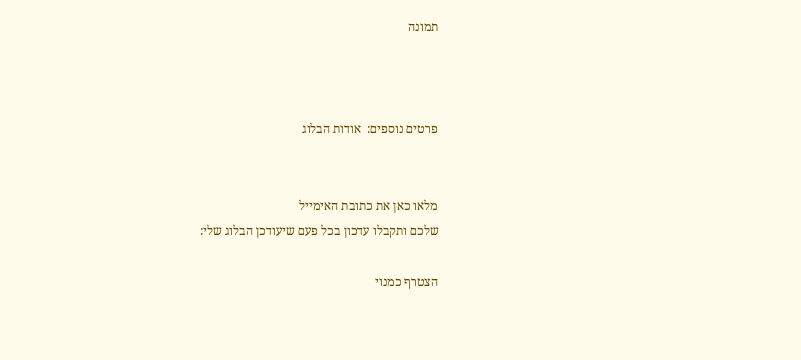תמונה



פרטים נוספים:  אודות הבלוג


מלאו כאן את כתובת האימייל
שלכם ותקבלו עדכון בכל פעם שיעודכן הבלוג שלי:

הצטרף כמנוי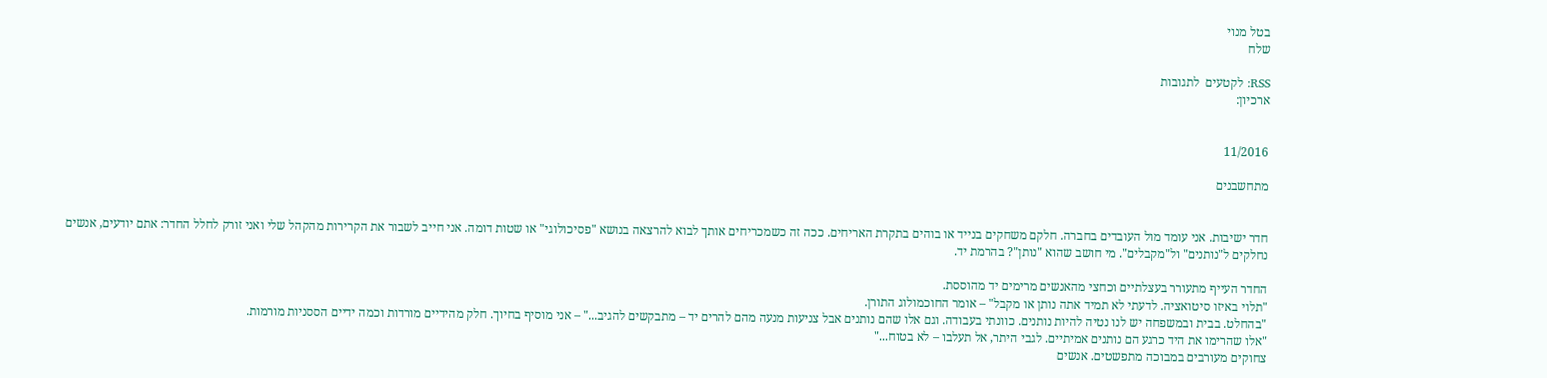בטל מנוי
שלח

RSS: לקטעים  לתגובות
ארכיון:


11/2016

מתחשבנים


חדר ישיבות. אני עומד מול העובדים בחברה. חלקם משחקים בנייד או בוהים בתקרת האריחים. ככה זה כשמכריחים אותך לבוא להרצאה בנושא "פסיכולוגי" או שטות דומה. אני חייב לשבור את הקרירות מהקהל שלי ואני זורק לחלל החדר: אתם יודעים, אנשים נחלקים ל"נותנים" ול"מקבלים". מי חושב שהוא "נותן"? בהרמת יד.

החדר העייף מתעורר בעצלתיים וכחצי מהאנשים מרימים יד מהוססת.
"תלוי באיזו סיטואציה. לדעתי לא תמיד אתה נותן או מקבל" – אומר החוכמולוג התורן.
"בהחלט. בבית ובמשפחה יש לנו נטיה להיות נותנים. כוונתי בעבודה. וגם אלו שהם נותנים אבל צניעות מנעה מהם להרים יד – מתבקשים להגיב..." – אני מוסיף בחיוך. חלק מהידיים מורדות וכמה ידיים הססניות מורמות.
"אלו שהרימו את היד כרגע הם נותנים אמיתיים. לגבי היתר, אל תעלבו – לא בטוח..."
צחוקים מעורבים במבוכה מתפשטים. אנשים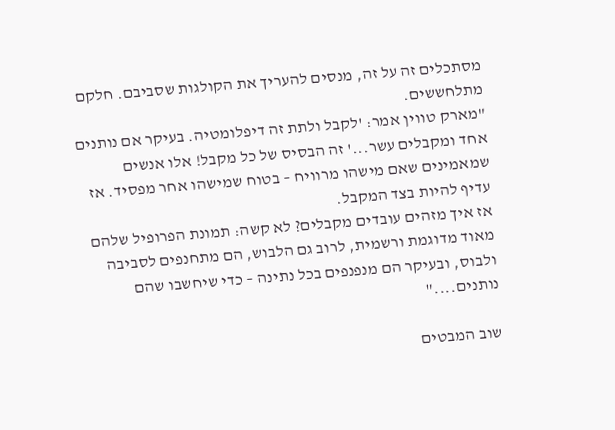מסתכלים זה על זה, מנסים להעריך את הקולגות שסביבם. חלקם מתלחששים.
"מארק טווין אמר: 'לקבל ולתת זה דיפלומטיה. בעיקר אם נותנים אחד ומקבלים עשר...' זה הבסיס של כל מקבל! אלו אנשים שמאמינים שאם מישהו מרוויח – בטוח שמישהו אחר מפסיד. אז עדיף להיות בצד המקבל.
אז איך מזהים עובדים מקבלים? לא קשה: תמונת הפרופיל שלהם מאוד מדוגמת ורשמית, לרוב גם הלבוש, הם מתחנפים לסביבה ולבוס, ובעיקר הם מנפנפים בכל נתינה – כדי שיחשבו שהם נותנים...."

שוב המבטים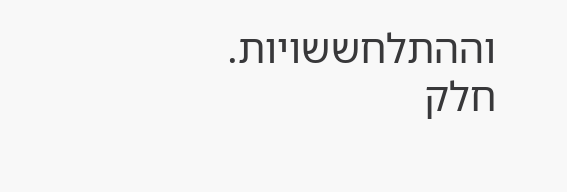וההתלחששויות. חלק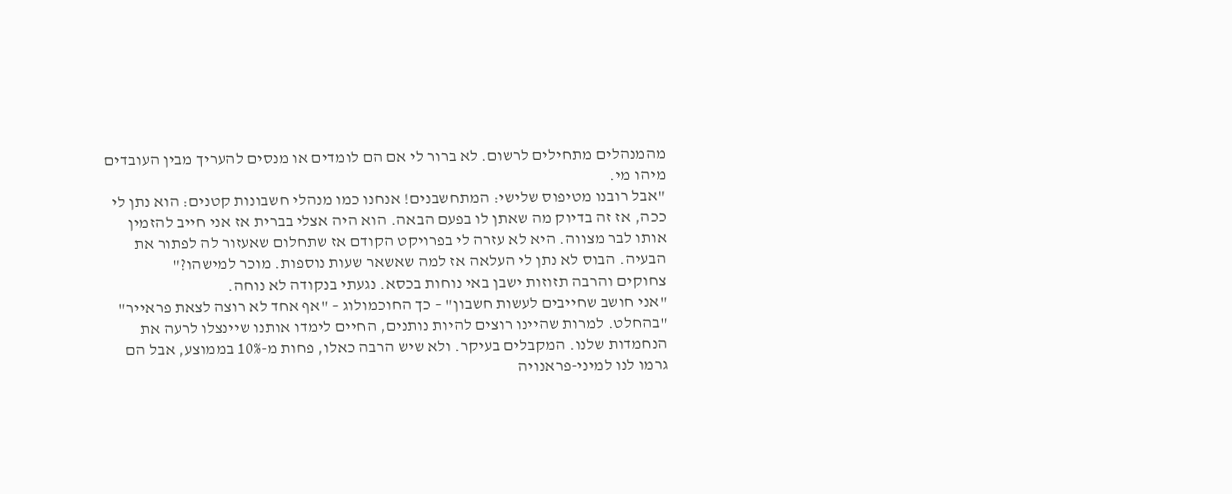מהמנהלים מתחילים לרשום. לא ברור לי אם הם לומדים או מנסים להעריך מבין העובדים מיהו מי.
"אבל רובנו מטיפוס שלישי: המתחשבנים! אנחנו כמו מנהלי חשבונות קטנים: הוא נתן לי ככה, אז זה בדיוק מה שאתן לו בפעם הבאה. הוא היה אצלי בברית אז אני חייב להזמין אותו לבר מצווה. היא לא עזרה לי בפרויקט הקודם אז שתחלום שאעזור לה לפתור את הבעיה. הבוס לא נתן לי העלאה אז למה שאשאר שעות נוספות. מוכר למישהו?"
צחוקים והרבה תזוזות ישבן באי נוחות בכסא. נגעתי בנקודה לא נוחה.
"אני חושב שחייבים לעשות חשבון" – כך החוכמולוג – "אף אחד לא רוצה לצאת פראייר"
"בהחלט. למרות שהיינו רוצים להיות נותנים, החיים לימדו אותנו שיינצלו לרעה את הנחמדות שלנו. המקבלים בעיקר. ולא שיש הרבה כאלו, פחות מ-10% בממוצע, אבל הם גרמו לנו למיני-פראנויה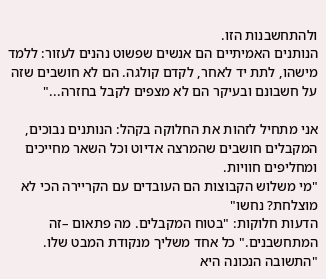ולהתחשבנות הזו.
הנותנים האמיתיים הם אנשים שפשוט נהנים לעזור: ללמד מישהו, לתת יד לאחר, לקדם קולגה. הם לא חושבים שזה על חשבונם ובעיקר הם לא מצפים לקבל בחזרה..."

אני מתחיל לזהות את החלוקה בקהל: הנותנים נבוכים, המקבלים חושבים שהמרצה אדיוט וכל השאר מחייכים ומחליפים חוויות.
"מי משלוש הקבוצות הם העובדים עם הקריירה הכי לא מוצלחת? נחשו"
הדעות חלוקות: "בטוח המקבלים. מה פתאום –זה המתחשבנים." כל אחד משליך מנקודת המבט שלו.
"התשובה הנכונה היא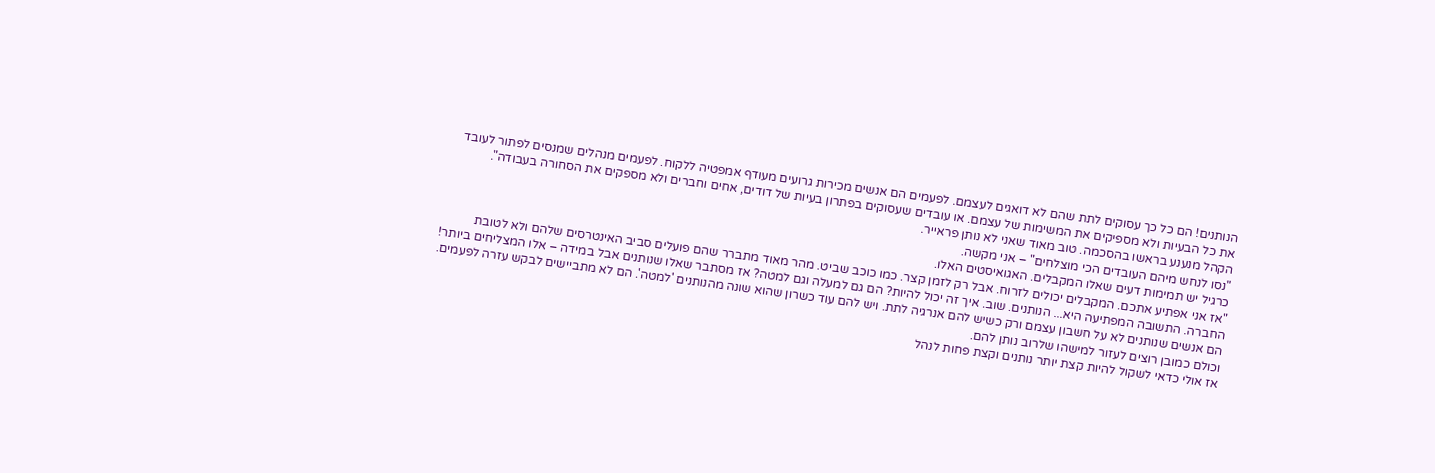הנותנים! הם כל כך עסוקים לתת שהם לא דואגים לעצמם. לפעמים הם אנשים מכירות גרועים מעודף אמפטיה ללקוח. לפעמים מנהלים שמנסים לפתור לעובד את כל הבעיות ולא מספיקים את המשימות של עצמם. או עובדים שעסוקים בפתרון בעיות של דודים, אחים וחברים ולא מספקים את הסחורה בעבודה".
הקהל מנענע בראשו בהסכמה. טוב מאוד שאני לא נותן פראייר.
"נסו לנחש מיהם העובדים הכי מוצלחים" – אני מקשה.
כרגיל יש תמימות דעים שאלו המקבלים. האגואיסטים האלו.
"אז אני אפתיע אתכם. המקבלים יכולים לזרוח. אבל רק לזמן קצר. כמו כוכב שביט. מהר מאוד מתברר שהם פועלים סביב האינטרסים שלהם ולא לטובת החברה. התשובה המפתיעה היא... הנותנים. שוב. איך זה יכול להיות? הם גם למעלה וגם למטה? אז מסתבר שאלו שנותנים אבל במידה – אלו המצליחים ביותר! הם אנשים שנותנים לא על חשבון עצמם ורק כשיש להם אנרגיה לתת. ויש להם עוד כשרון שהוא שונה מהנותנים 'למטה'. הם לא מתביישים לבקש עזרה לפעמים. וכולם כמובן רוצים לעזור למישהו שלרוב נותן להם.
אז אולי כדאי לשקול להיות קצת יותר נותנים וקצת פחות לנהל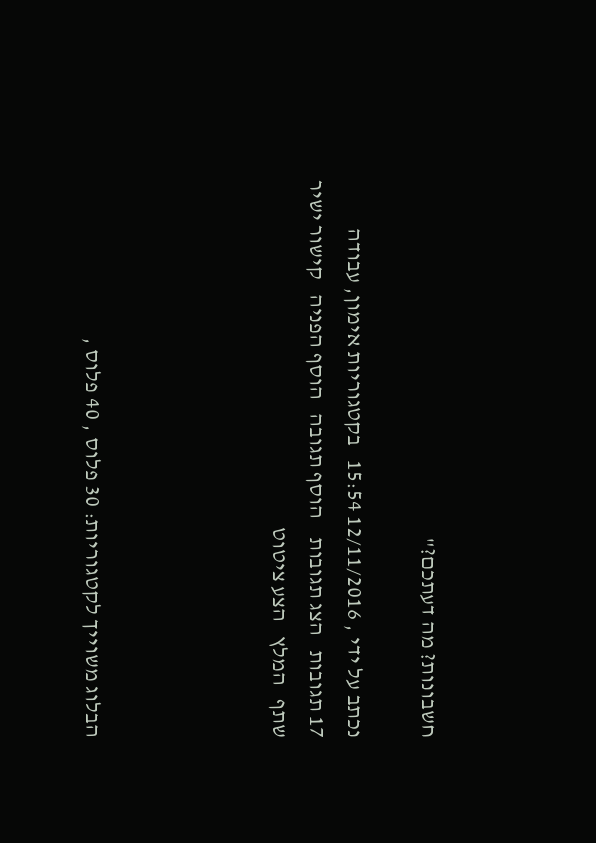חשבונות? מה דעתכם?"

נכתב על ידי , 12/11/2016 15:54   בקטגוריות אימון, עבודה
17 תגובות   הצג תגובות    הוסף תגובה   הוסף הפניה   קישור ישיר   שתף   המלץ   הצע ציטוט




הבלוג משוייך לקטגוריות: 30 פלוס , 40 פלוס ,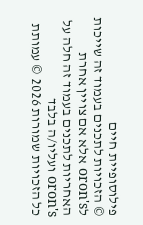פילוסופיית חיים
© הזכויות לתכנים בעמוד זה שייכות לoron's אלא אם צויין אחרת
האחריות לתכנים בעמוד זה חלה על oron's ועליו/ה בלבד
כל הזכויות שמורות 2026 © עמותת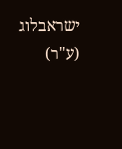ישראבלוג (ע"ר)